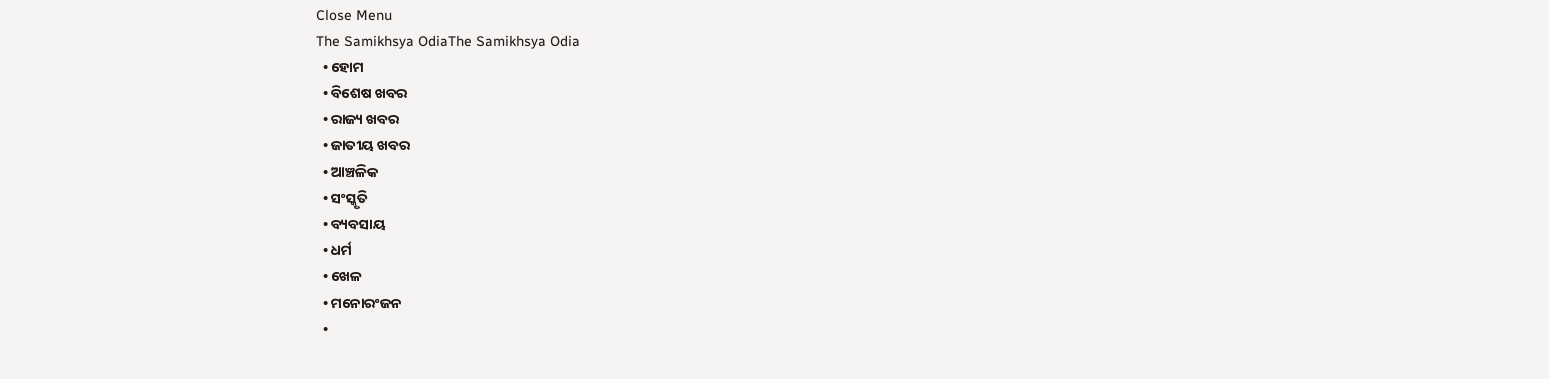Close Menu
The Samikhsya OdiaThe Samikhsya Odia
  • ହୋମ
  • ବିଶେଷ ଖବର
  • ରାଜ୍ୟ ଖବର
  • ଜାତୀୟ ଖବର
  • ଆଞ୍ଚଳିକ
  • ସଂସ୍କୃତି
  • ବ୍ୟବସାୟ
  • ଧର୍ମ
  • ଖେଳ
  • ମନୋରଂଜନ
  •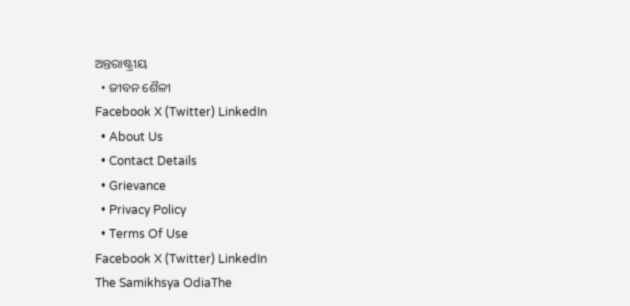ଅନ୍ତରାଷ୍ଟ୍ରୀୟ
  • ଜୀବନ ଶୈଳୀ
Facebook X (Twitter) LinkedIn
  • About Us
  • Contact Details
  • Grievance
  • Privacy Policy
  • Terms Of Use
Facebook X (Twitter) LinkedIn
The Samikhsya OdiaThe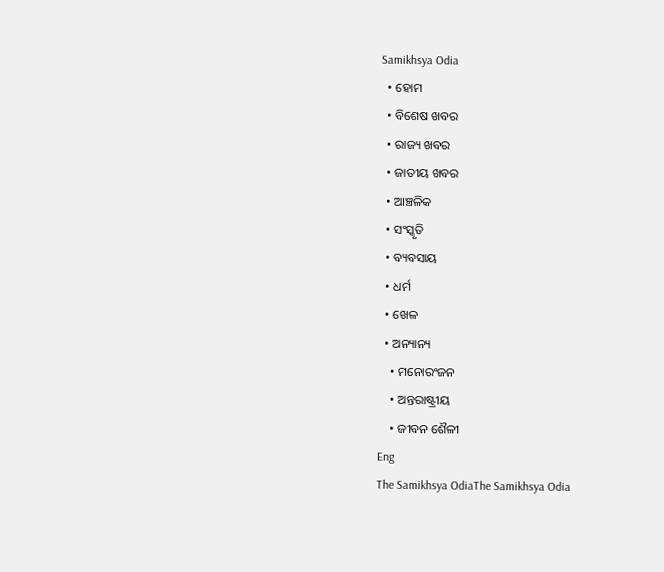Samikhsya Odia
  • ହୋମ
  • ବିଶେଷ ଖବର
  • ରାଜ୍ୟ ଖବର
  • ଜାତୀୟ ଖବର
  • ଆଞ୍ଚଳିକ
  • ସଂସ୍କୃତି
  • ବ୍ୟବସାୟ
  • ଧର୍ମ
  • ଖେଳ
  • ଅନ୍ୟାନ୍ୟ
    • ମନୋରଂଜନ
    • ଅନ୍ତରାଷ୍ଟ୍ରୀୟ
    • ଜୀବନ ଶୈଳୀ
Eng
The Samikhsya OdiaThe Samikhsya Odia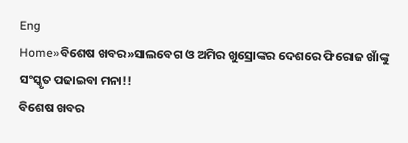Eng
Home»ବିଶେଷ ଖବର»ସାଲବେଗ ଓ ଅମିର ଖୁସ୍ରୋଙ୍କର ଦେଶରେ ଫିରୋଜ ଖାଁଙ୍କୁ ସଂସ୍କୃତ ପଢାଇବା ମନା!!
ବିଶେଷ ଖବର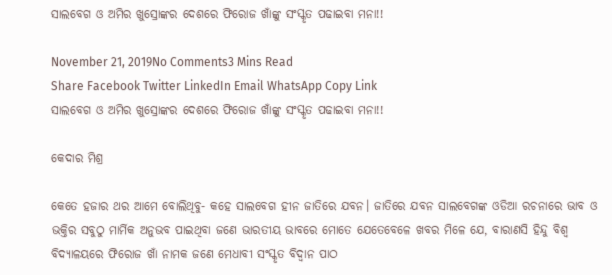ସାଲବେଗ ଓ ଅମିର ଖୁସ୍ରୋଙ୍କର ଦେଶରେ ଫିରୋଜ ଖାଁଙ୍କୁ ସଂସ୍କୃତ ପଢାଇବା ମନା!!

November 21, 2019No Comments3 Mins Read
Share Facebook Twitter LinkedIn Email WhatsApp Copy Link
ସାଲବେଗ ଓ ଅମିର ଖୁସ୍ରୋଙ୍କର ଦେଶରେ ଫିରୋଜ ଖାଁଙ୍କୁ ସଂସ୍କୃତ ପଢାଇବା ମନା!!

କେଦାର ମିଶ୍ର

କେତେ ହଜାର ଥର ଆମେ ବୋଲିଥିବୁ- କହେ ସାଲବେଗ ହୀନ ଜାତିରେ ଯବନ। ଜାତିରେ ଯବନ ସାଲବେଗଙ୍କ ଓଡିଆ ରଚନାରେ ଭାବ ଓ ଭକ୍ତିର ସବୁଠୁ ମାର୍ମିକ ଅନୁଭବ ପାଇଥିବା ଜଣେ ଭାରତୀୟ ଭାବରେ ମୋତେ ଯେତେବେଳେ ଖବର ମିଳେ ଯେ, ବାରାଣସି ହିନ୍ଦୁ ବିଶ୍ଵ ବିଦ୍ୟାଳୟରେ ଫିରୋଜ ଖାଁ ନାମକ ଜଣେ ମେଧାବୀ ସଂସ୍କୃତ ବିଦ୍ଵାନ ପାଠ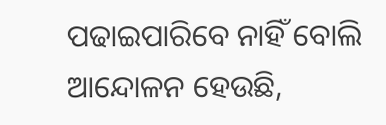ପଢାଇପାରିବେ ନାହିଁ ବୋଲି ଆନ୍ଦୋଳନ ହେଉଛି,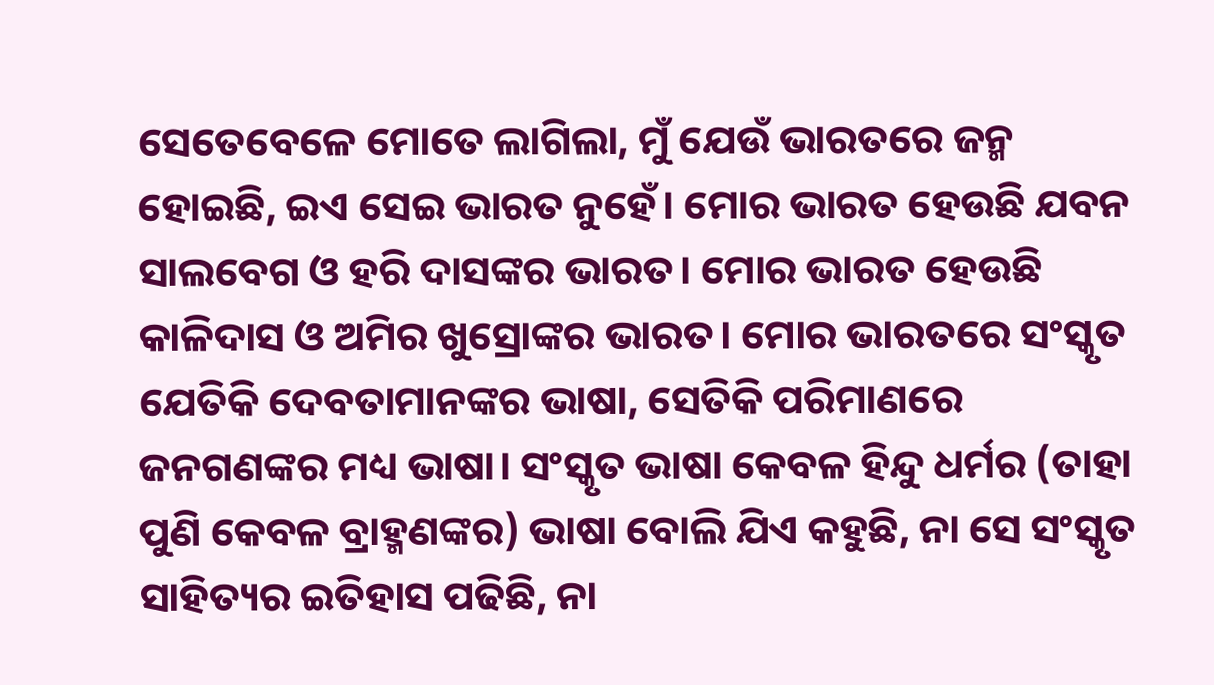ସେତେବେଳେ ମୋତେ ଲାଗିଲା, ମୁଁ ଯେଉଁ ଭାରତରେ ଜନ୍ମ ହୋଇଛି, ଇଏ ସେଇ ଭାରତ ନୁହେଁ। ମୋର ଭାରତ ହେଉଛି ଯବନ ସାଲବେଗ ଓ ହରି ଦାସଙ୍କର ଭାରତ। ମୋର ଭାରତ ହେଉଛି କାଳିଦାସ ଓ ଅମିର ଖୁସ୍ରୋଙ୍କର ଭାରତ। ମୋର ଭାରତରେ ସଂସ୍କୃତ ଯେତିକି ଦେବତାମାନଙ୍କର ଭାଷା, ସେତିକି ପରିମାଣରେ ଜନଗଣଙ୍କର ମଧ୍ୟ ଭାଷା। ସଂସ୍କୃତ ଭାଷା କେବଳ ହିନ୍ଦୁ ଧର୍ମର (ତାହା ପୁଣି କେବଳ ବ୍ରାହ୍ମଣଙ୍କର) ଭାଷା ବୋଲି ଯିଏ କହୁଛି, ନା ସେ ସଂସ୍କୃତ ସାହିତ୍ୟର ଇତିହାସ ପଢିଛି, ନା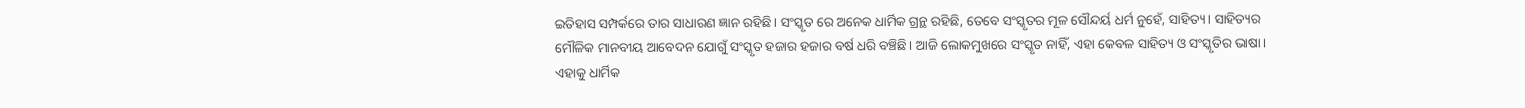ଇତିହାସ ସମ୍ପର୍କରେ ତାର ସାଧାରଣ ଜ୍ଞାନ ରହିଛି। ସଂସ୍କୃତ ରେ ଅନେକ ଧାର୍ମିକ ଗ୍ରନ୍ଥ ରହିଛି, ତେବେ ସଂସ୍କୃତର ମୂଳ ସୌନ୍ଦର୍ୟ ଧର୍ମ ନୁହେଁ, ସାହିତ୍ୟ। ସାହିତ୍ୟର ମୌଳିକ ମାନବୀୟ ଆବେଦନ ଯୋଗୁଁ ସଂସ୍କୃତ ହଜାର ହଜାର ବର୍ଷ ଧରି ବଞ୍ଚିଛି। ଆଜି ଲୋକମୁଖରେ ସଂସ୍କୃତ ନାହିଁ, ଏହା କେବଳ ସାହିତ୍ୟ ଓ ସଂସ୍କୃତିର ଭାଷା। ଏହାକୁ ଧାର୍ମିକ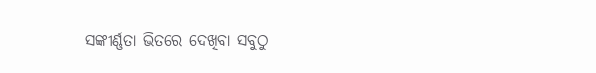ସଙ୍କୀର୍ଣ୍ଣତା ଭିତରେ ଦେଖିବା ସବୁଠୁ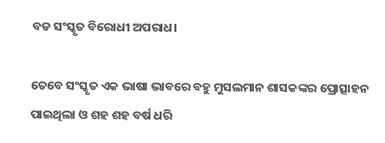ବଡ ସଂସ୍କୃତ ବିରୋଧୀ ଅପରାଧ।

ତେବେ ସଂସ୍କୃତ ଏକ ଭାଷା ଭାବରେ ବହୁ ମୁସଲମାନ ଶାସକଙ୍କର ପ୍ରୋତ୍ସାହନ ପାଇଥିଲା ଓ ଶହ ଶହ ବର୍ଷ ଧରି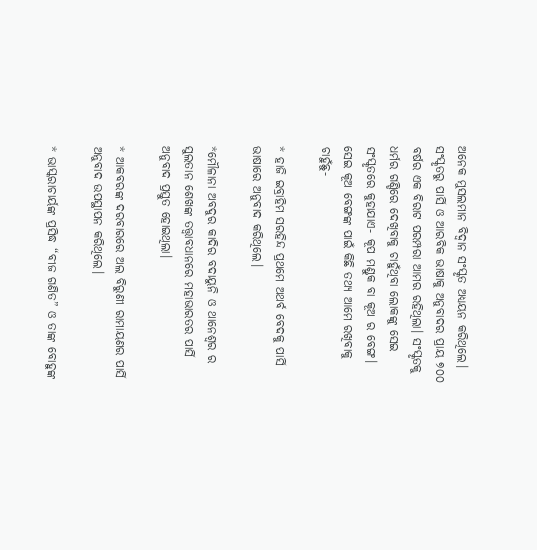ଅନେକ ମୁସଲମାନ ବିଦ୍ଵାନ ସଂସ୍କୃତ ଅଧ୍ୟୟନ କରିଥିଲେ। ସଂସ୍କୃତରୁ ପାର୍ସି ଓ ଆରବିକ ଭାଷାକୁ ଅନୁବାଦର ପ୍ରାୟ ୭୦୦ ବର୍ଷର ଏକ ବିରାଟ ପରମ୍ପରା ଆମର ରହିଥିଲା। ସଂସ୍କୃତକୁ ଧର୍ମର ଗଣ୍ଡିରେ ଦେଖିବାକୁ ଚାହୁଁଥିବା ଲୋକଙ୍କୁ ସେଇ ସଂସ୍କୃତରେ କୁହାଯାଏ- କୂପ ମଣ୍ଡୁକ ବା କୂଅ ର ବେଙ୍ଗ। ସେଇ କୂଅ ବେଙ୍ଗଙ୍କ ପାଇଁ କିଛି ତଥ୍ୟ ଆମେ ରଖିବାକୁ ଚାହୁଁଛୁ-

* ହାଜି ଇବ୍ରାହିମ ସରହିନ୍ଦ ପ୍ରଥମେ ଅଥର୍ବ ବେଦକୁ ପାର୍ସି ଭାଷାରେ ଅନୁବାଦ କରିଥିଲେ।

*ମୌଳାନା ଅବଦୁର କାଦିର ବଦାୟୁନି ଓ ଥାନେଶ୍ବର ର ସୁଲତାନ ଶେଖଙ୍କ ତତ୍ତ୍ଵାବଧାନରେ ମହାଭାରତର ପାର୍ସି ଅନୁବାଦ ପ୍ରସ୍ତୁତ ହୋଇଥିଲା।

* ଆକବରଙ୍କ ଦରବାରରେ ଅଲ ବିରୁଣୀ ରାମାୟଣର ପାର୍ସି ଅନୁବାଦ ଉପସ୍ଥାପନ କରିଥିଲେ।

* ଭାସ୍କରାଚାର୍ୟଙ୍କ ପ୍ରସିଦ୍ଧ “ବୀଜ ଗଣିତ” ଓ ତାଙ୍କ ବୋହୁଙ୍କ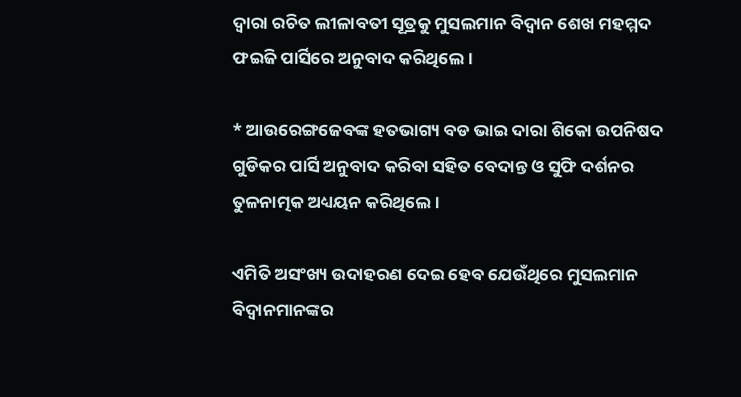ଦ୍ଵାରା ରଚିତ ଲୀଳାବତୀ ସୂତ୍ରକୁ ମୁସଲମାନ ବିଦ୍ଵାନ ଶେଖ ମହମ୍ମଦ ଫଇଜି ପାର୍ସିରେ ଅନୁବାଦ କରିଥିଲେ।

* ଆଉରେଙ୍ଗଜେବଙ୍କ ହତଭାଗ୍ୟ ବଡ ଭାଇ ଦାରା ଶିକୋ ଉପନିଷଦ ଗୁଡିକର ପାର୍ସି ଅନୁବାଦ କରିବା ସହିତ ବେଦାନ୍ତ ଓ ସୁଫି ଦର୍ଶନର ତୁଳନାତ୍ମକ ଅଧ୍ୟୟନ କରିଥିଲେ।

ଏମିତି ଅସଂଖ୍ୟ ଉଦାହରଣ ଦେଇ ହେବ ଯେଉଁଥିରେ ମୁସଲମାନ ବିଦ୍ବାନମାନଙ୍କର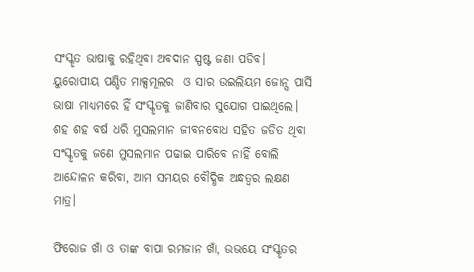ସଂସ୍କୃତ ଭାଷାକୁ ରହିଥିବା ଅବଦାନ ସ୍ପଷ୍ଟ ଜଣା ପଡିବ। ୟୁରୋପୀୟ ପଣ୍ଡିତ ମାକ୍ସମୂଲର  ଓ ସାର ଉଇଲିୟମ ଜୋନ୍ସ ପାର୍ସି ଭାଷା ମାଧ୍ୟମରେ ହିଁ ସଂସ୍କୃତକୁ ଜାଣିବାର ସୁଯୋଗ ପାଇଥିଲେ। ଶହ ଶହ ବର୍ଷ ଧରି ମୁସଲମାନ ଜୀବନବୋଧ ସହିତ ଜଡିତ ଥିବା ସଂସ୍କୃତକୁ ଜଣେ ମୁସଲମାନ ପଢାଇ ପାରିବେ ନାହିଁ ବୋଲି ଆନ୍ଦୋଳନ କରିବା, ଆମ ସମୟର ବୌଦ୍ଧିକ ଅନ୍ଧତ୍ଵର ଲକ୍ଷଣ ମାତ୍ର।

ଫିରୋଜ ଖାଁ ଓ ତାଙ୍କ ବାପା ରମଜାନ ଖାଁ, ଉଭୟେ ସଂସ୍କୃତର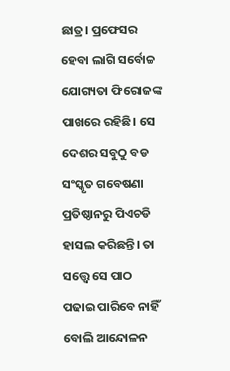ଛାତ୍ର। ପ୍ରଫେସର ହେବା ଲାଗି ସର୍ବୋଚ୍ଚ ଯୋଗ୍ୟତା ଫିରୋଜଙ୍କ ପାଖରେ ରହିଛି। ସେ ଦେଶର ସବୁଠୁ ବଡ ସଂସ୍କୃତ ଗବେଷଣା ପ୍ରତିଷ୍ଠାନରୁ ପିଏଚଡି ହାସଲ କରିଛନ୍ତି। ତା ସତ୍ତ୍ୱେ ସେ ପାଠ ପଢାଇ ପାରିବେ ନାହିଁ ବୋଲି ଆନ୍ଦୋଳନ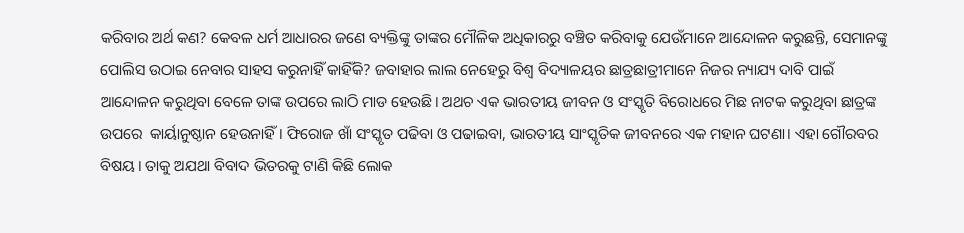କରିବାର ଅର୍ଥ କଣ? କେବଳ ଧର୍ମ ଆଧାରର ଜଣେ ବ୍ୟକ୍ତିଙ୍କୁ ତାଙ୍କର ମୌଳିକ ଅଧିକାରରୁ ବଞ୍ଚିତ କରିବାକୁ ଯେଉଁମାନେ ଆନ୍ଦୋଳନ କରୁଛନ୍ତି, ସେମାନଙ୍କୁ ପୋଲିସ ଉଠାଇ ନେବାର ସାହସ କରୁନାହିଁ କାହିଁକି? ଜବାହାର ଲାଲ ନେହେରୁ ବିଶ୍ଵ ବିଦ୍ୟାଳୟର ଛାତ୍ରଛାତ୍ରୀମାନେ ନିଜର ନ୍ୟାଯ୍ୟ ଦାବି ପାଇଁ ଆନ୍ଦୋଳନ କରୁଥିବା ବେଳେ ତାଙ୍କ ଉପରେ ଲାଠି ମାଡ ହେଉଛି। ଅଥଚ ଏକ ଭାରତୀୟ ଜୀବନ ଓ ସଂସ୍କୃତି ବିରୋଧରେ ମିଛ ନାଟକ କରୁଥିବା ଛାତ୍ରଙ୍କ ଉପରେ  କାର୍ୟାନୁଷ୍ଠାନ ହେଉନାହିଁ। ଫିରୋଜ ଖାଁ ସଂସ୍କୃତ ପଢିବା ଓ ପଢାଇବା, ଭାରତୀୟ ସାଂସ୍କୃତିକ ଜୀବନରେ ଏକ ମହାନ ଘଟଣା। ଏହା ଗୌରବର ବିଷୟ। ତାକୁ ଅଯଥା ବିବାଦ ଭିତରକୁ ଟାଣି କିଛି ଲୋକ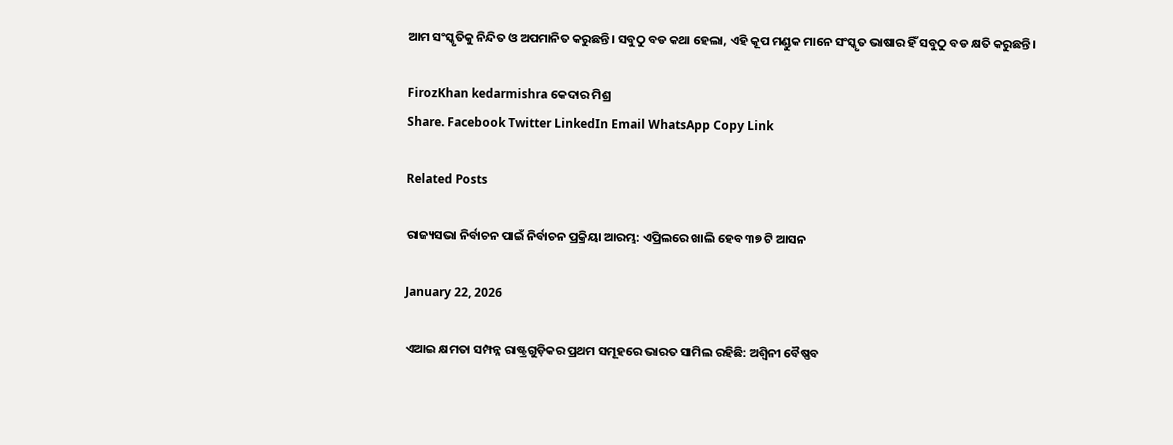ଆମ ସଂସ୍କୃତିକୁ ନିନ୍ଦିତ ଓ ଅପମାନିତ କରୁଛନ୍ତି। ସବୁଠୁ ବଡ କଥା ହେଲା, ଏହି କୂପ ମଣ୍ଡୁକ ମାନେ ସଂସ୍କୃତ ଭାଷାର ହିଁ ସବୁଠୁ ବଡ କ୍ଷତି କରୁଛନ୍ତି।

FirozKhan kedarmishra କେଦାର ମିଶ୍ର
Share. Facebook Twitter LinkedIn Email WhatsApp Copy Link

Related Posts

ରାଜ୍ୟସଭା ନିର୍ବାଚନ ପାଇଁ ନିର୍ବାଚନ ପ୍ରକ୍ରିୟା ଆରମ୍ଭ: ଏପ୍ରିଲରେ ଖାଲି ହେବ ୩୭ ଟି ଆସନ

January 22, 2026

ଏଆଇ କ୍ଷମତା ସମ୍ପନ୍ନ ରାଷ୍ଟ୍ରଗୁଡ଼ିକର ପ୍ରଥମ ସମୂହରେ ଭାରତ ସାମିଲ ରହିଛି: ଅଶ୍ୱିନୀ ବୈଷ୍ଣବ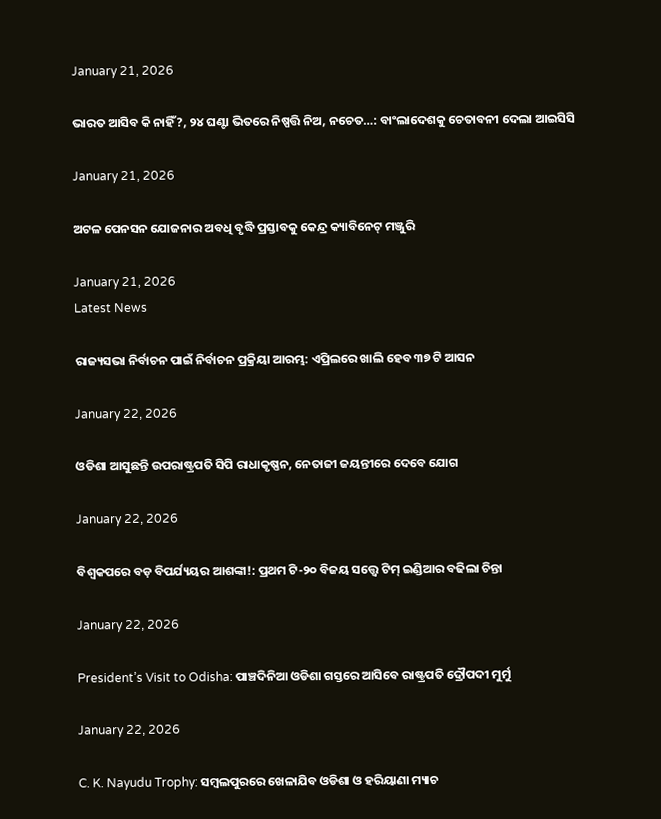January 21, 2026

ଭାରତ ଆସିବ କି ନାହିଁ?, ୨୪ ଘଣ୍ଟା ଭିତରେ ନିଷ୍ପତ୍ତି ନିଅ, ନଚେତ…: ବାଂଲାଦେଶକୁ ଚେତାବନୀ ଦେଲା ଆଇସିସି

January 21, 2026

ଅଟଳ ପେନସନ ଯୋଜନାର ଅବଧି ବୃଦ୍ଧି ପ୍ରସ୍ତାବକୁ କେନ୍ଦ୍ର କ୍ୟାବିନେଟ୍ ମଞ୍ଜୁରି

January 21, 2026
Latest News

ରାଜ୍ୟସଭା ନିର୍ବାଚନ ପାଇଁ ନିର୍ବାଚନ ପ୍ରକ୍ରିୟା ଆରମ୍ଭ: ଏପ୍ରିଲରେ ଖାଲି ହେବ ୩୭ ଟି ଆସନ

January 22, 2026

ଓଡିଶା ଆସୁଛନ୍ତି ଉପରାଷ୍ଟ୍ରପତି ସିପି ରାଧାକୃଷ୍ଣନ, ନେତାଜୀ ଜୟନ୍ତୀରେ ଦେବେ ଯୋଗ

January 22, 2026

ବିଶ୍ୱକପରେ ବଡ଼ ବିପର୍ଯ୍ୟୟର ଆଶଙ୍କା!: ପ୍ରଥମ ଟି-୨୦ ବିଜୟ ସତ୍ତ୍ୱେ ଟିମ୍ ଇଣ୍ଡିଆର ବଢିଲା ଚିନ୍ତା

January 22, 2026

President’s Visit to Odisha: ପାଞ୍ଚଦିନିଆ ଓଡିଶା ଗସ୍ତରେ ଆସିବେ ରାଷ୍ଟ୍ରପତି ଦ୍ରୌପଦୀ ମୁର୍ମୁ

January 22, 2026

C. K. Nayudu Trophy: ସମ୍ବଲପୁରରେ ଖେଳାଯିବ ଓଡିଶା ଓ ହରିୟାଣା ମ୍ୟାଚ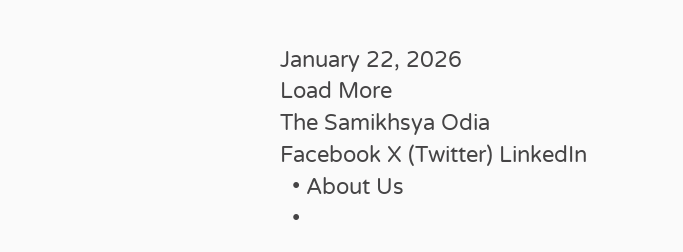January 22, 2026
Load More
The Samikhsya Odia
Facebook X (Twitter) LinkedIn
  • About Us
  •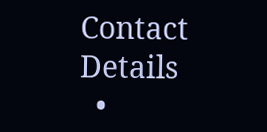Contact Details
  •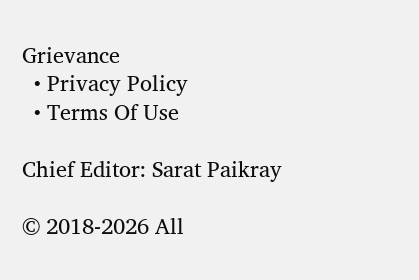Grievance
  • Privacy Policy
  • Terms Of Use

Chief Editor: Sarat Paikray

© 2018-2026 All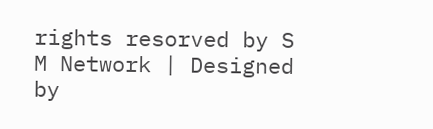rights resorved by S M Network | Designed by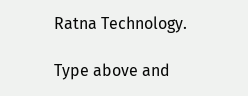Ratna Technology.

Type above and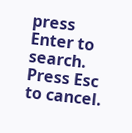press Enter to search. Press Esc to cancel.